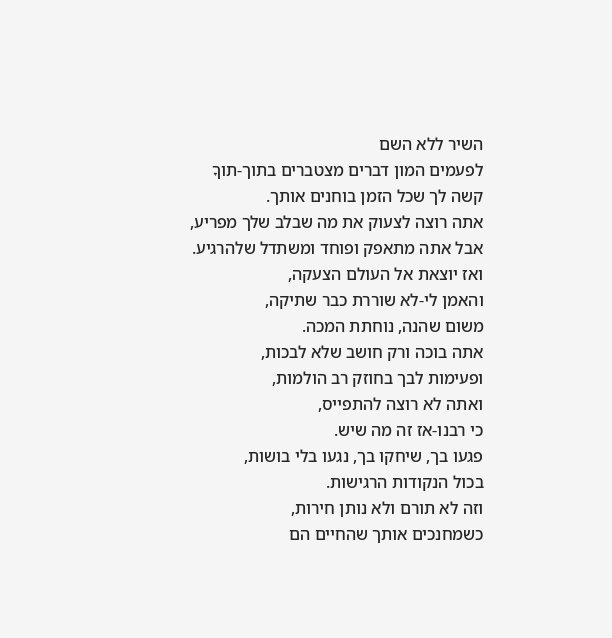השיר ללא השם
לפעמים המון דברים מצטברים בתוך-תוךָ
קשה לך שכל הזמן בוחנים אותך.
אתה רוצה לצעוק את מה שבלב שלך מפריע,
אבל אתה מתאפק ופוחד ומשתדל שלהרגיע.
ואז יוצאת אל העולם הצעקה,
והאמן לי-לא שוררת כבר שתיקה,
משום שהנה, נוחתת המכה.
אתה בוכה ורק חושב שלא לבכות,
ופעימות לבך בחוזק רב הולמות,
ואתה לא רוצה להתפייס,
כי רבנו-אז זה מה שיש.
פגעו בך, שיחקו בך, נגעו בלי בושות,
בכול הנקודות הרגישות.
וזה לא תורם ולא נותן חירות,
כשמחנכים אותך שהחיים הם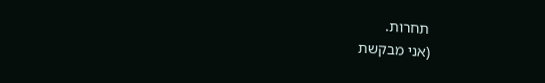תחרות.
(אני מבקשת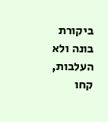ביקורת בונה ולא העלבות, קחו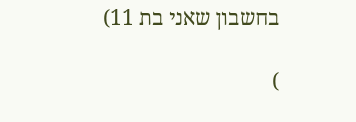בחשבון שאני בת 11)

)